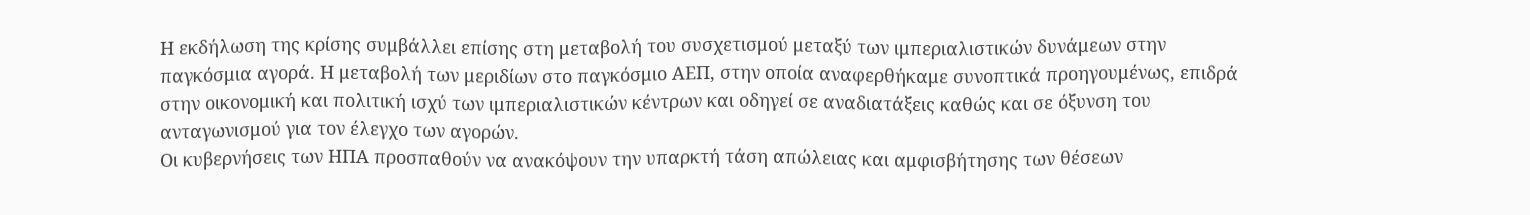Η εκδήλωση της κρίσης συμβάλλει επίσης στη μεταβολή του συσχετισμού μεταξύ των ιμπεριαλιστικών δυνάμεων στην παγκόσμια αγορά. Η μεταβολή των μεριδίων στο παγκόσμιο ΑΕΠ, στην οποία αναφερθήκαμε συνοπτικά προηγουμένως, επιδρά στην οικονομική και πολιτική ισχύ των ιμπεριαλιστικών κέντρων και οδηγεί σε αναδιατάξεις καθώς και σε όξυνση του ανταγωνισμού για τον έλεγχο των αγορών.
Οι κυβερνήσεις των ΗΠΑ προσπαθούν να ανακόψουν την υπαρκτή τάση απώλειας και αμφισβήτησης των θέσεων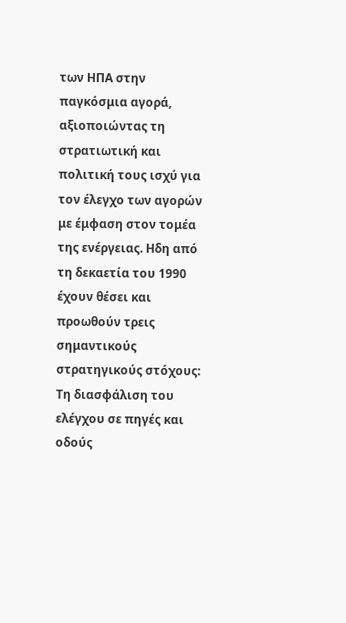των ΗΠΑ στην παγκόσμια αγορά, αξιοποιώντας τη στρατιωτική και πολιτική τους ισχύ για τον έλεγχο των αγορών με έμφαση στον τομέα της ενέργειας. Ηδη από τη δεκαετία του 1990 έχουν θέσει και προωθούν τρεις σημαντικούς στρατηγικούς στόχους:
Τη διασφάλιση του ελέγχου σε πηγές και οδούς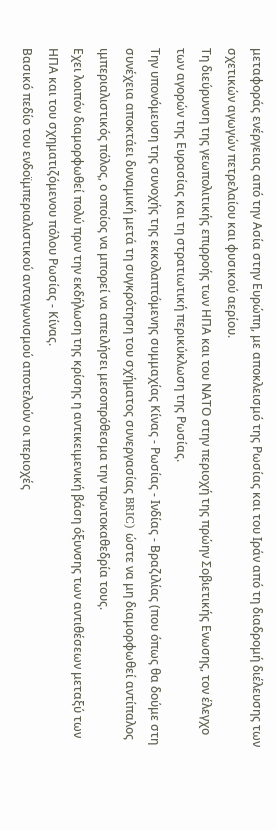μεταφοράς ενέργειας από την Ασία στην Ευρώπη, με αποκλεισμό της Ρωσίας και του Ιράν από τη διαδρομή διέλευσης των σχετικών αγωγών πετρελαίου και φυσικού αερίου.
Τη διεύρυνση της γεωπολιτικής επιρροής των ΗΠΑ και του ΝΑΤΟ στην περιοχή της πρώην Σοβιετικής Ενωσης, τον έλεγχο των αγορών της Ευρασίας και τη στρατιωτική περικύκλωση της Ρωσίας.
Την υπονόμευση της συνοχής της εκκολαπτόμενης συμμαχίας Κίνας - Ρωσίας - Ινδίας - Βραζιλίας (που όπως θα δούμε στη συνέχεια αποκτάει δυναμική μετά τη συγκρότηση του σχήματος συνεργασίας BRIC) ώστε να μη διαμορφωθεί αντίπαλος ιμπεριαλιστικός πόλος, ο οποίος να μπορεί να απειλήσει μεσοπρόθεσμα την πρωτοκαθεδρία τους.
Εχει λοιπόν διαμορφωθεί πολύ πριν την εκδήλωση της κρίσης η αντικειμενική βάση όξυνσης των αντιθέσεων μεταξύ των ΗΠΑ και του σχηματιζόμενου πόλου Ρωσίας - Κίνας.
Βασικό πεδίο του ενδοϊμπεριαλιστικού ανταγωνισμού αποτελούν οι περιοχές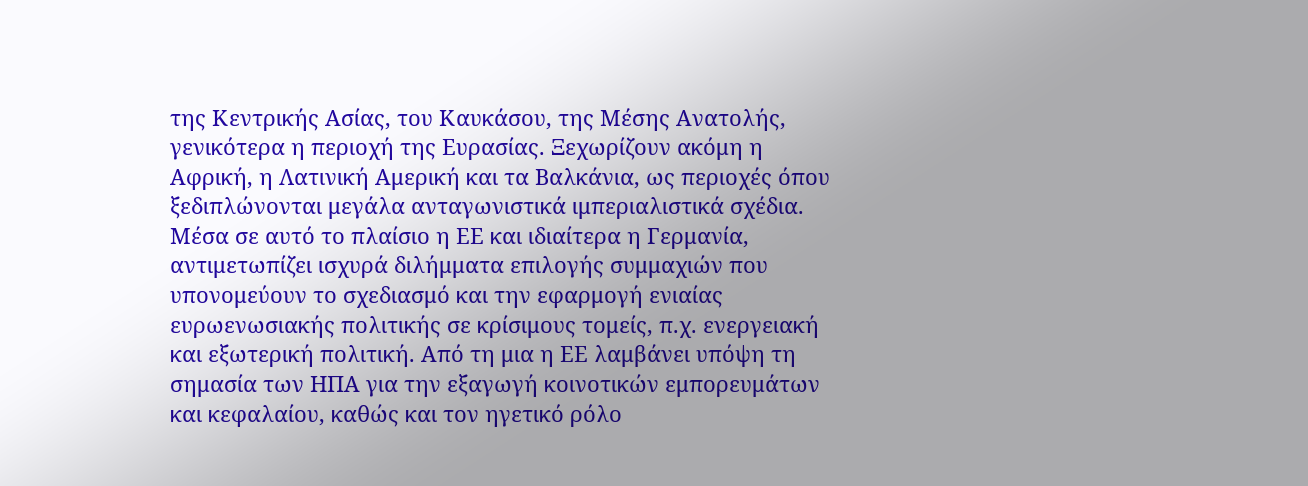της Κεντρικής Ασίας, του Καυκάσου, της Μέσης Ανατολής, γενικότερα η περιοχή της Ευρασίας. Ξεχωρίζουν ακόμη η Αφρική, η Λατινική Αμερική και τα Βαλκάνια, ως περιοχές όπου ξεδιπλώνονται μεγάλα ανταγωνιστικά ιμπεριαλιστικά σχέδια.
Μέσα σε αυτό το πλαίσιο η ΕΕ και ιδιαίτερα η Γερμανία, αντιμετωπίζει ισχυρά διλήμματα επιλογής συμμαχιών που υπονομεύουν το σχεδιασμό και την εφαρμογή ενιαίας ευρωενωσιακής πολιτικής σε κρίσιμους τομείς, π.χ. ενεργειακή και εξωτερική πολιτική. Από τη μια η ΕΕ λαμβάνει υπόψη τη σημασία των ΗΠΑ για την εξαγωγή κοινοτικών εμπορευμάτων και κεφαλαίου, καθώς και τον ηγετικό ρόλο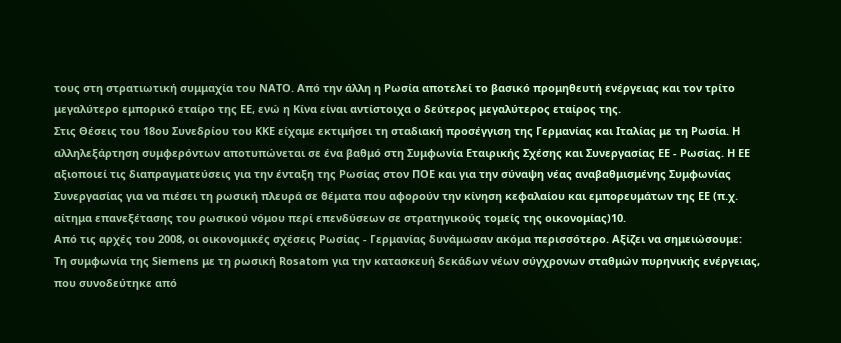τους στη στρατιωτική συμμαχία του ΝΑΤΟ. Από την άλλη η Ρωσία αποτελεί το βασικό προμηθευτή ενέργειας και τον τρίτο μεγαλύτερο εμπορικό εταίρο της ΕΕ, ενώ η Κίνα είναι αντίστοιχα ο δεύτερος μεγαλύτερος εταίρος της.
Στις Θέσεις του 18ου Συνεδρίου του ΚΚΕ είχαμε εκτιμήσει τη σταδιακή προσέγγιση της Γερμανίας και Ιταλίας με τη Ρωσία. Η αλληλεξάρτηση συμφερόντων αποτυπώνεται σε ένα βαθμό στη Συμφωνία Εταιρικής Σχέσης και Συνεργασίας ΕΕ - Ρωσίας. Η ΕΕ αξιοποιεί τις διαπραγματεύσεις για την ένταξη της Ρωσίας στον ΠΟΕ και για την σύναψη νέας αναβαθμισμένης Συμφωνίας Συνεργασίας για να πιέσει τη ρωσική πλευρά σε θέματα που αφορούν την κίνηση κεφαλαίου και εμπορευμάτων της ΕΕ (π.χ. αίτημα επανεξέτασης του ρωσικού νόμου περί επενδύσεων σε στρατηγικούς τομείς της οικονομίας)10.
Από τις αρχές του 2008, οι οικονομικές σχέσεις Ρωσίας - Γερμανίας δυνάμωσαν ακόμα περισσότερο. Αξίζει να σημειώσουμε:
Τη συμφωνία της Siemens με τη ρωσική Rosatom για την κατασκευή δεκάδων νέων σύγχρονων σταθμών πυρηνικής ενέργειας, που συνοδεύτηκε από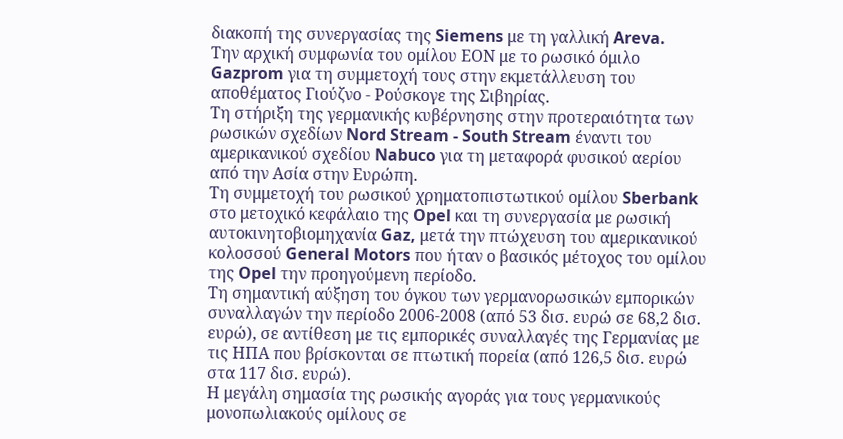διακοπή της συνεργασίας της Siemens με τη γαλλική Areva.
Την αρχική συμφωνία του ομίλου ΕΟΝ με το ρωσικό όμιλο Gazprom για τη συμμετοχή τους στην εκμετάλλευση του αποθέματος Γιούζνο - Ρούσκογε της Σιβηρίας.
Τη στήριξη της γερμανικής κυβέρνησης στην προτεραιότητα των ρωσικών σχεδίων Nord Stream - South Stream έναντι του αμερικανικού σχεδίου Nabuco για τη μεταφορά φυσικού αερίου από την Ασία στην Ευρώπη.
Τη συμμετοχή του ρωσικού χρηματοπιστωτικού ομίλου Sberbank στο μετοχικό κεφάλαιο της Opel και τη συνεργασία με ρωσική αυτοκινητοβιομηχανία Gaz, μετά την πτώχευση του αμερικανικού κολοσσού General Motors που ήταν ο βασικός μέτοχος του ομίλου της Opel την προηγούμενη περίοδο.
Τη σημαντική αύξηση του όγκου των γερμανορωσικών εμπορικών συναλλαγών την περίοδο 2006-2008 (από 53 δισ. ευρώ σε 68,2 δισ. ευρώ), σε αντίθεση με τις εμπορικές συναλλαγές της Γερμανίας με τις ΗΠΑ που βρίσκονται σε πτωτική πορεία (από 126,5 δισ. ευρώ στα 117 δισ. ευρώ).
Η μεγάλη σημασία της ρωσικής αγοράς για τους γερμανικούς μονοπωλιακούς ομίλους σε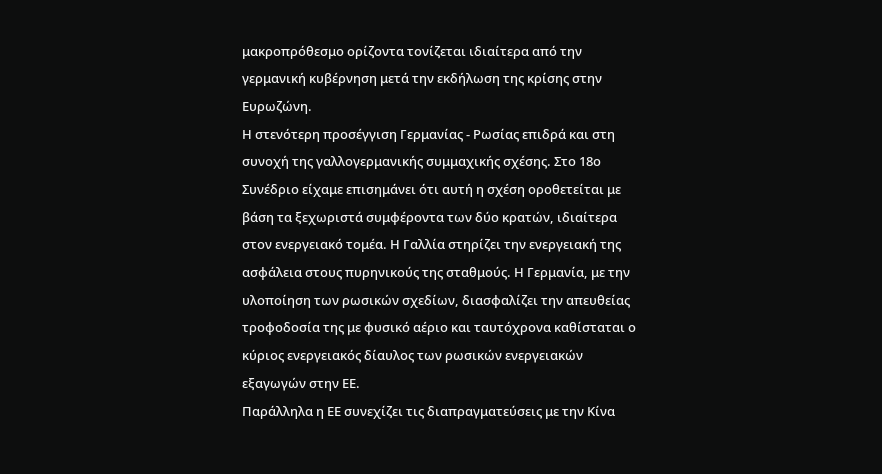μακροπρόθεσμο ορίζοντα τονίζεται ιδιαίτερα από την γερμανική κυβέρνηση μετά την εκδήλωση της κρίσης στην Ευρωζώνη.
Η στενότερη προσέγγιση Γερμανίας - Ρωσίας επιδρά και στη συνοχή της γαλλογερμανικής συμμαχικής σχέσης. Στο 18ο Συνέδριο είχαμε επισημάνει ότι αυτή η σχέση οροθετείται με βάση τα ξεχωριστά συμφέροντα των δύο κρατών, ιδιαίτερα στον ενεργειακό τομέα. Η Γαλλία στηρίζει την ενεργειακή της ασφάλεια στους πυρηνικούς της σταθμούς. Η Γερμανία, με την υλοποίηση των ρωσικών σχεδίων, διασφαλίζει την απευθείας τροφοδοσία της με φυσικό αέριο και ταυτόχρονα καθίσταται ο κύριος ενεργειακός δίαυλος των ρωσικών ενεργειακών εξαγωγών στην ΕΕ.
Παράλληλα η ΕΕ συνεχίζει τις διαπραγματεύσεις με την Κίνα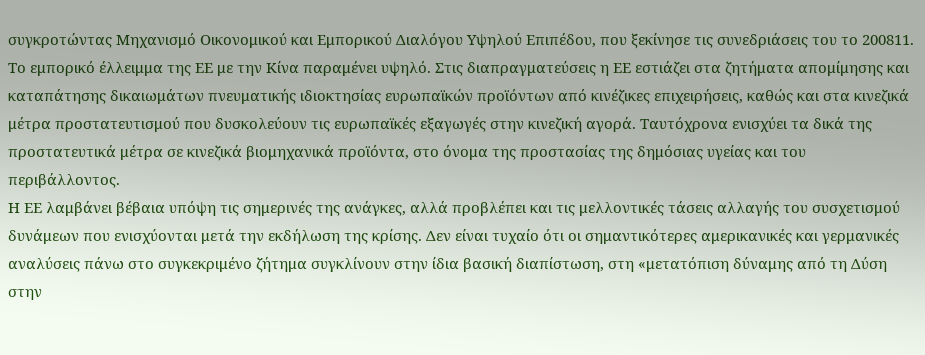συγκροτώντας Μηχανισμό Οικονομικού και Εμπορικού Διαλόγου Υψηλού Επιπέδου, που ξεκίνησε τις συνεδριάσεις του το 200811. Το εμπορικό έλλειμμα της ΕΕ με την Κίνα παραμένει υψηλό. Στις διαπραγματεύσεις η ΕΕ εστιάζει στα ζητήματα απομίμησης και καταπάτησης δικαιωμάτων πνευματικής ιδιοκτησίας ευρωπαϊκών προϊόντων από κινέζικες επιχειρήσεις, καθώς και στα κινεζικά μέτρα προστατευτισμού που δυσκολεύουν τις ευρωπαϊκές εξαγωγές στην κινεζική αγορά. Ταυτόχρονα ενισχύει τα δικά της προστατευτικά μέτρα σε κινεζικά βιομηχανικά προϊόντα, στο όνομα της προστασίας της δημόσιας υγείας και του περιβάλλοντος.
Η ΕΕ λαμβάνει βέβαια υπόψη τις σημερινές της ανάγκες, αλλά προβλέπει και τις μελλοντικές τάσεις αλλαγής του συσχετισμού δυνάμεων που ενισχύονται μετά την εκδήλωση της κρίσης. Δεν είναι τυχαίο ότι οι σημαντικότερες αμερικανικές και γερμανικές αναλύσεις πάνω στο συγκεκριμένο ζήτημα συγκλίνουν στην ίδια βασική διαπίστωση, στη «μετατόπιση δύναμης από τη Δύση στην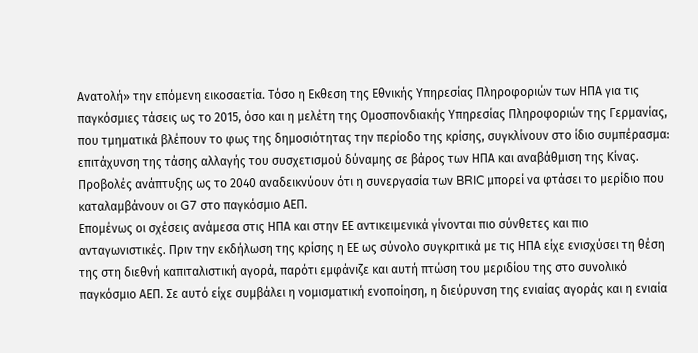Ανατολή» την επόμενη εικοσαετία. Τόσο η Εκθεση της Εθνικής Υπηρεσίας Πληροφοριών των ΗΠΑ για τις παγκόσμιες τάσεις ως το 2015, όσο και η μελέτη της Ομοσπονδιακής Υπηρεσίας Πληροφοριών της Γερμανίας, που τμηματικά βλέπουν το φως της δημοσιότητας την περίοδο της κρίσης, συγκλίνουν στο ίδιο συμπέρασμα: επιτάχυνση της τάσης αλλαγής του συσχετισμού δύναμης σε βάρος των ΗΠΑ και αναβάθμιση της Κίνας. Προβολές ανάπτυξης ως το 2040 αναδεικνύουν ότι η συνεργασία των BRIC μπορεί να φτάσει το μερίδιο που καταλαμβάνουν οι G7 στο παγκόσμιο ΑΕΠ.
Επομένως οι σχέσεις ανάμεσα στις ΗΠΑ και στην ΕΕ αντικειμενικά γίνονται πιο σύνθετες και πιο ανταγωνιστικές. Πριν την εκδήλωση της κρίσης η ΕΕ ως σύνολο συγκριτικά με τις ΗΠΑ είχε ενισχύσει τη θέση της στη διεθνή καπιταλιστική αγορά, παρότι εμφάνιζε και αυτή πτώση του μεριδίου της στο συνολικό παγκόσμιο ΑΕΠ. Σε αυτό είχε συμβάλει η νομισματική ενοποίηση, η διεύρυνση της ενιαίας αγοράς και η ενιαία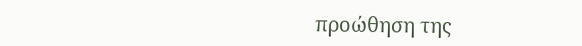προώθηση της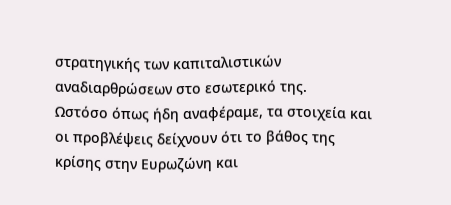στρατηγικής των καπιταλιστικών αναδιαρθρώσεων στο εσωτερικό της.
Ωστόσο όπως ήδη αναφέραμε, τα στοιχεία και οι προβλέψεις δείχνουν ότι το βάθος της κρίσης στην Ευρωζώνη και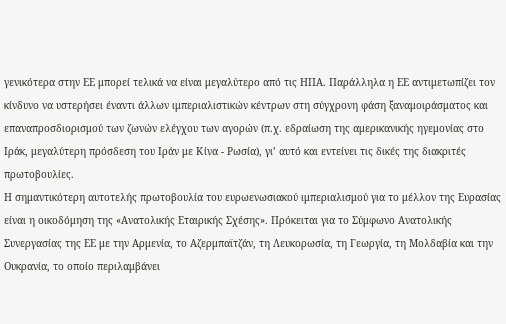γενικότερα στην ΕΕ μπορεί τελικά να είναι μεγαλύτερο από τις ΗΠΑ. Παράλληλα η ΕΕ αντιμετωπίζει τον κίνδυνο να υστερήσει έναντι άλλων ιμπεριαλιστικών κέντρων στη σύγχρονη φάση ξαναμοιράσματος και επαναπροσδιορισμού των ζωνών ελέγχου των αγορών (π.χ. εδραίωση της αμερικανικής ηγεμονίας στο Ιράκ, μεγαλύτερη πρόσδεση του Ιράν με Κίνα - Ρωσία), γι’ αυτό και εντείνει τις δικές της διακριτές πρωτοβουλίες.
Η σημαντικότερη αυτοτελής πρωτοβουλία του ευρωενωσιακού ιμπεριαλισμού για το μέλλον της Ευρασίας είναι η οικοδόμηση της «Ανατολικής Εταιρικής Σχέσης». Πρόκειται για το Σύμφωνο Ανατολικής Συνεργασίας της ΕΕ με την Αρμενία, το Αζερμπαϊτζάν, τη Λευκορωσία, τη Γεωργία, τη Μολδαβία και την Ουκρανία, το οποίο περιλαμβάνει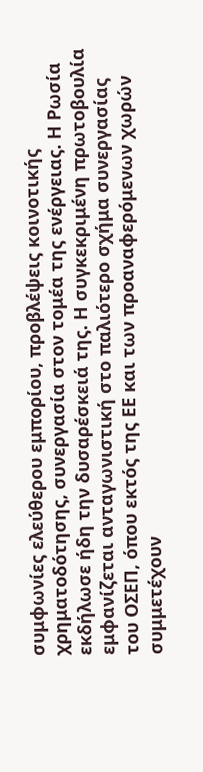συμφωνίες ελεύθερου εμπορίου, προβλέψεις κοινοτικής χρηματοδότησης, συνεργασία στον τομέα της ενέργειας. Η Ρωσία εκδήλωσε ήδη την δυσαρέσκειά της. Η συγκεκριμένη πρωτοβουλία εμφανίζεται ανταγωνιστική στο παλιότερο σχήμα συνεργασίας του ΟΣΕΠ, όπου εκτός της ΕΕ και των προαναφερόμενων χωρών συμμετέχουν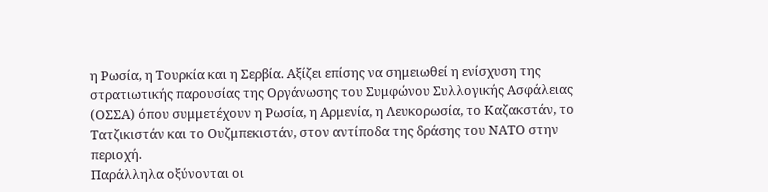η Ρωσία, η Τουρκία και η Σερβία. Αξίζει επίσης να σημειωθεί η ενίσχυση της στρατιωτικής παρουσίας της Οργάνωσης του Συμφώνου Συλλογικής Ασφάλειας (ΟΣΣΑ) όπου συμμετέχουν η Ρωσία, η Αρμενία, η Λευκορωσία, το Καζακστάν, το Τατζικιστάν και το Ουζμπεκιστάν, στον αντίποδα της δράσης του ΝΑΤΟ στην περιοχή.
Παράλληλα οξύνονται οι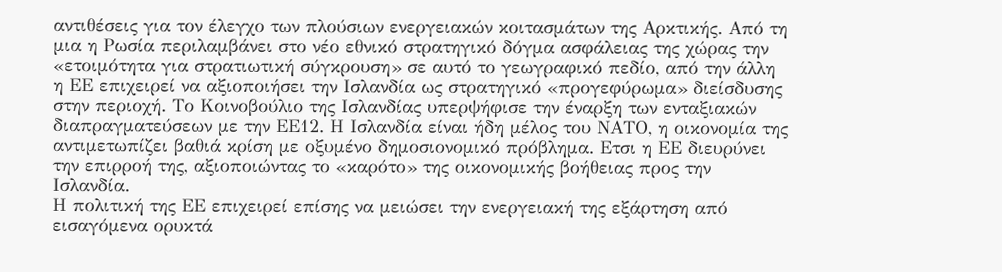αντιθέσεις για τον έλεγχο των πλούσιων ενεργειακών κοιτασμάτων της Αρκτικής. Από τη μια η Ρωσία περιλαμβάνει στο νέο εθνικό στρατηγικό δόγμα ασφάλειας της χώρας την «ετοιμότητα για στρατιωτική σύγκρουση» σε αυτό το γεωγραφικό πεδίο, από την άλλη η ΕΕ επιχειρεί να αξιοποιήσει την Ισλανδία ως στρατηγικό «προγεφύρωμα» διείσδυσης στην περιοχή. Το Κοινοβούλιο της Ισλανδίας υπερψήφισε την έναρξη των ενταξιακών διαπραγματεύσεων με την ΕΕ12. Η Ισλανδία είναι ήδη μέλος του ΝΑΤΟ, η οικονομία της αντιμετωπίζει βαθιά κρίση με οξυμένο δημοσιονομικό πρόβλημα. Ετσι η ΕΕ διευρύνει την επιρροή της, αξιοποιώντας το «καρότο» της οικονομικής βοήθειας προς την Ισλανδία.
Η πολιτική της ΕΕ επιχειρεί επίσης να μειώσει την ενεργειακή της εξάρτηση από εισαγόμενα ορυκτά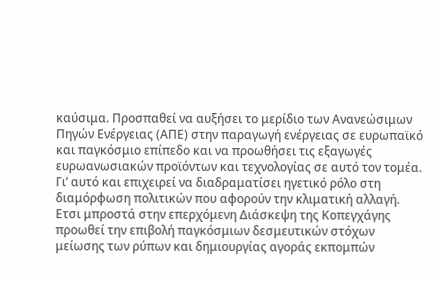καύσιμα. Προσπαθεί να αυξήσει το μερίδιο των Ανανεώσιμων Πηγών Ενέργειας (ΑΠΕ) στην παραγωγή ενέργειας σε ευρωπαϊκό και παγκόσμιο επίπεδο και να προωθήσει τις εξαγωγές ευρωανωσιακών προϊόντων και τεχνολογίας σε αυτό τον τομέα. Γι’ αυτό και επιχειρεί να διαδραματίσει ηγετικό ρόλο στη διαμόρφωση πολιτικών που αφορούν την κλιματική αλλαγή. Ετσι μπροστά στην επερχόμενη Διάσκεψη της Κοπεγχάγης προωθεί την επιβολή παγκόσμιων δεσμευτικών στόχων μείωσης των ρύπων και δημιουργίας αγοράς εκπομπών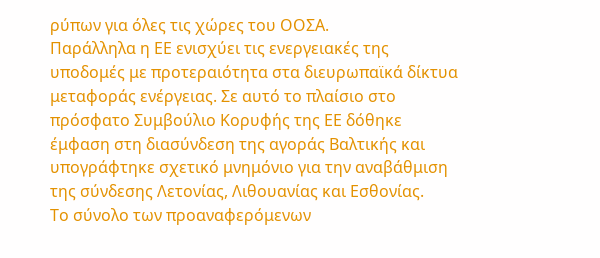ρύπων για όλες τις χώρες του ΟΟΣΑ.
Παράλληλα η ΕΕ ενισχύει τις ενεργειακές της υποδομές με προτεραιότητα στα διευρωπαϊκά δίκτυα μεταφοράς ενέργειας. Σε αυτό το πλαίσιο στο πρόσφατο Συμβούλιο Κορυφής της ΕΕ δόθηκε έμφαση στη διασύνδεση της αγοράς Βαλτικής και υπογράφτηκε σχετικό μνημόνιο για την αναβάθμιση της σύνδεσης Λετονίας, Λιθουανίας και Εσθονίας.
Το σύνολο των προαναφερόμενων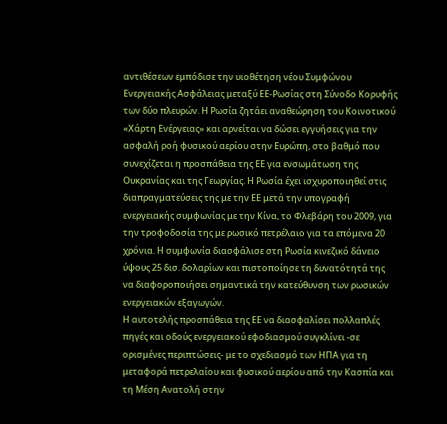αντιθέσεων εμπόδισε την υιοθέτηση νέου Συμφώνου Ενεργειακής Ασφάλειας μεταξύ ΕΕ-Ρωσίας στη Σύνοδο Κορυφής των δύο πλευρών. Η Ρωσία ζητάει αναθεώρηση του Κοινοτικού «Χάρτη Ενέργειας» και αρνείται να δώσει εγγυήσεις για την ασφαλή ροή φυσικού αερίου στην Ευρώπη, στο βαθμό που συνεχίζεται η προσπάθεια της ΕΕ για ενσωμάτωση της Ουκρανίας και της Γεωργίας. Η Ρωσία έχει ισχυροποιηθεί στις διαπραγματεύσεις της με την ΕΕ μετά την υπογραφή ενεργειακής συμφωνίας με την Κίνα, το Φλεβάρη του 2009, για την τροφοδοσία της με ρωσικό πετρέλαιο για τα επόμενα 20 χρόνια. Η συμφωνία διασφάλισε στη Ρωσία κινεζικό δάνειο ύψους 25 δισ. δολαρίων και πιστοποίησε τη δυνατότητά της να διαφοροποιήσει σημαντικά την κατεύθυνση των ρωσικών ενεργειακών εξαγωγών.
Η αυτοτελής προσπάθεια της ΕΕ να διασφαλίσει πολλαπλές πηγές και οδούς ενεργειακού εφοδιασμού συγκλίνει -σε ορισμένες περιπτώσεις- με το σχεδιασμό των ΗΠΑ για τη μεταφορά πετρελαίου και φυσικού αερίου από την Κασπία και τη Μέση Ανατολή στην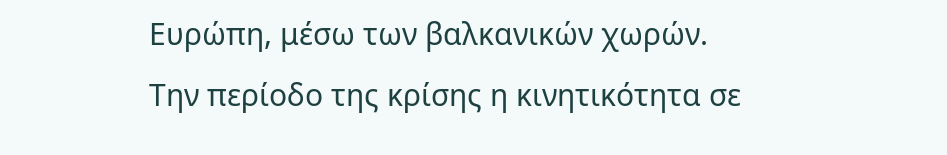Ευρώπη, μέσω των βαλκανικών χωρών. Την περίοδο της κρίσης η κινητικότητα σε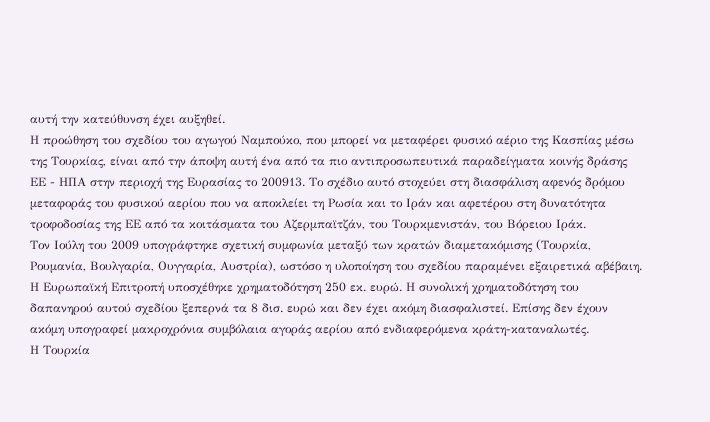αυτή την κατεύθυνση έχει αυξηθεί.
Η προώθηση του σχεδίου του αγωγού Ναμπούκο, που μπορεί να μεταφέρει φυσικό αέριο της Κασπίας μέσω της Τουρκίας, είναι από την άποψη αυτή ένα από τα πιο αντιπροσωπευτικά παραδείγματα κοινής δράσης ΕΕ - ΗΠΑ στην περιοχή της Ευρασίας το 200913. Το σχέδιο αυτό στοχεύει στη διασφάλιση αφενός δρόμου μεταφοράς του φυσικού αερίου που να αποκλείει τη Ρωσία και το Ιράν και αφετέρου στη δυνατότητα τροφοδοσίας της ΕΕ από τα κοιτάσματα του Αζερμπαϊτζάν, του Τουρκμενιστάν, του Βόρειου Ιράκ.
Τον Ιούλη του 2009 υπογράφτηκε σχετική συμφωνία μεταξύ των κρατών διαμετακόμισης (Τουρκία, Ρουμανία, Βουλγαρία, Ουγγαρία, Αυστρία), ωστόσο η υλοποίηση του σχεδίου παραμένει εξαιρετικά αβέβαιη. Η Ευρωπαϊκή Επιτροπή υποσχέθηκε χρηματοδότηση 250 εκ. ευρώ. Η συνολική χρηματοδότηση του δαπανηρού αυτού σχεδίου ξεπερνά τα 8 δισ. ευρώ και δεν έχει ακόμη διασφαλιστεί. Επίσης δεν έχουν ακόμη υπογραφεί μακροχρόνια συμβόλαια αγοράς αερίου από ενδιαφερόμενα κράτη-καταναλωτές.
Η Τουρκία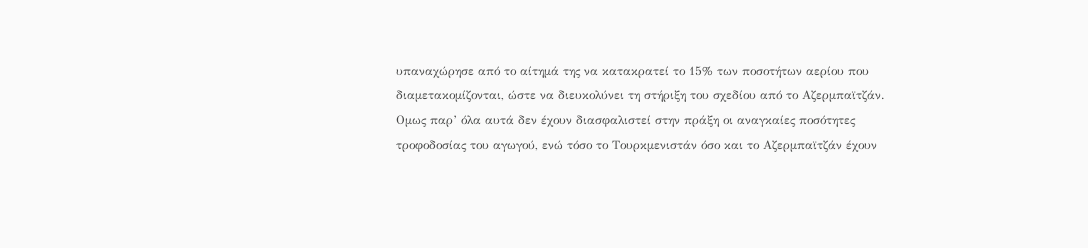υπαναχώρησε από το αίτημά της να κατακρατεί το 15% των ποσοτήτων αερίου που διαμετακομίζονται, ώστε να διευκολύνει τη στήριξη του σχεδίου από το Αζερμπαϊτζάν. Ομως παρ’ όλα αυτά δεν έχουν διασφαλιστεί στην πράξη οι αναγκαίες ποσότητες τροφοδοσίας του αγωγού, ενώ τόσο το Τουρκμενιστάν όσο και το Αζερμπαϊτζάν έχουν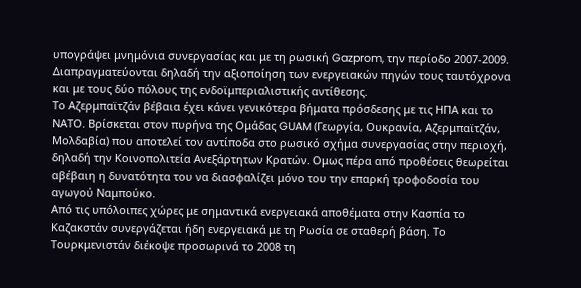υπογράψει μνημόνια συνεργασίας και με τη ρωσική Gazprom, την περίοδο 2007-2009. Διαπραγματεύονται δηλαδή την αξιοποίηση των ενεργειακών πηγών τους ταυτόχρονα και με τους δύο πόλους της ενδοϊμπεριαλιστικής αντίθεσης.
Το Αζερμπαϊτζάν βέβαια έχει κάνει γενικότερα βήματα πρόσδεσης με τις ΗΠΑ και το ΝΑΤΟ. Βρίσκεται στον πυρήνα της Ομάδας GUAM (Γεωργία, Ουκρανία, Αζερμπαϊτζάν, Μολδαβία) που αποτελεί τον αντίποδα στο ρωσικό σχήμα συνεργασίας στην περιοχή, δηλαδή την Κοινοπολιτεία Ανεξάρτητων Κρατών. Ομως πέρα από προθέσεις θεωρείται αβέβαιη η δυνατότητα του να διασφαλίζει μόνο του την επαρκή τροφοδοσία του αγωγού Ναμπούκο.
Από τις υπόλοιπες χώρες με σημαντικά ενεργειακά αποθέματα στην Κασπία το Καζακστάν συνεργάζεται ήδη ενεργειακά με τη Ρωσία σε σταθερή βάση. Το Τουρκμενιστάν διέκοψε προσωρινά το 2008 τη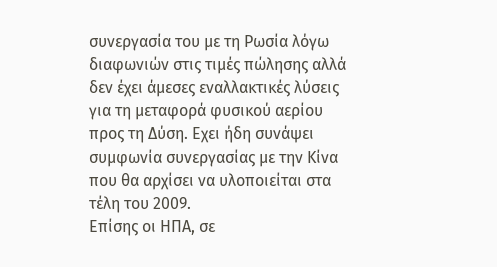συνεργασία του με τη Ρωσία λόγω διαφωνιών στις τιμές πώλησης αλλά δεν έχει άμεσες εναλλακτικές λύσεις για τη μεταφορά φυσικού αερίου προς τη Δύση. Εχει ήδη συνάψει συμφωνία συνεργασίας με την Κίνα που θα αρχίσει να υλοποιείται στα τέλη του 2009.
Επίσης οι ΗΠΑ, σε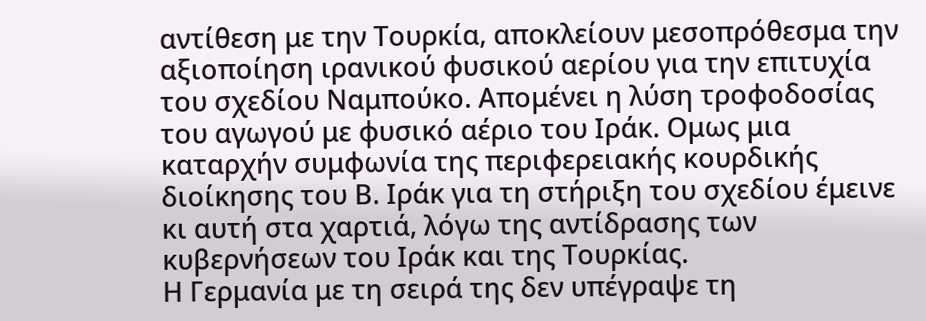αντίθεση με την Τουρκία, αποκλείουν μεσοπρόθεσμα την αξιοποίηση ιρανικού φυσικού αερίου για την επιτυχία του σχεδίου Ναμπούκο. Απομένει η λύση τροφοδοσίας του αγωγού με φυσικό αέριο του Ιράκ. Ομως μια καταρχήν συμφωνία της περιφερειακής κουρδικής διοίκησης του Β. Ιράκ για τη στήριξη του σχεδίου έμεινε κι αυτή στα χαρτιά, λόγω της αντίδρασης των κυβερνήσεων του Ιράκ και της Τουρκίας.
Η Γερμανία με τη σειρά της δεν υπέγραψε τη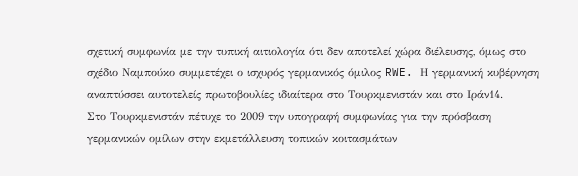σχετική συμφωνία με την τυπική αιτιολογία ότι δεν αποτελεί χώρα διέλευσης, όμως στο σχέδιο Ναμπούκο συμμετέχει ο ισχυρός γερμανικός όμιλος RWE. Η γερμανική κυβέρνηση αναπτύσσει αυτοτελείς πρωτοβουλίες ιδιαίτερα στο Τουρκμενιστάν και στο Ιράν14.
Στο Τουρκμενιστάν πέτυχε το 2009 την υπογραφή συμφωνίας για την πρόσβαση γερμανικών ομίλων στην εκμετάλλευση τοπικών κοιτασμάτων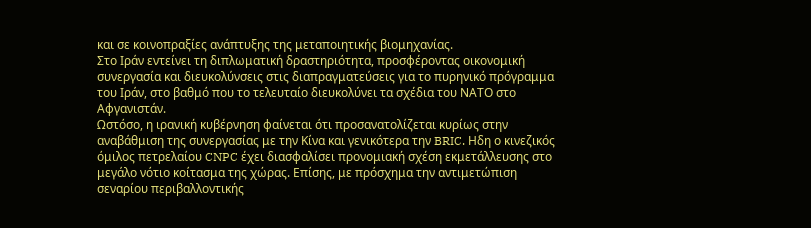και σε κοινοπραξίες ανάπτυξης της μεταποιητικής βιομηχανίας.
Στο Ιράν εντείνει τη διπλωματική δραστηριότητα, προσφέροντας οικονομική συνεργασία και διευκολύνσεις στις διαπραγματεύσεις για το πυρηνικό πρόγραμμα του Ιράν, στο βαθμό που το τελευταίο διευκολύνει τα σχέδια του ΝΑΤΟ στο Αφγανιστάν.
Ωστόσο, η ιρανική κυβέρνηση φαίνεται ότι προσανατολίζεται κυρίως στην αναβάθμιση της συνεργασίας με την Κίνα και γενικότερα την BRIC. Ηδη ο κινεζικός όμιλος πετρελαίου CNPC έχει διασφαλίσει προνομιακή σχέση εκμετάλλευσης στο μεγάλο νότιο κοίτασμα της χώρας. Επίσης, με πρόσχημα την αντιμετώπιση σεναρίου περιβαλλοντικής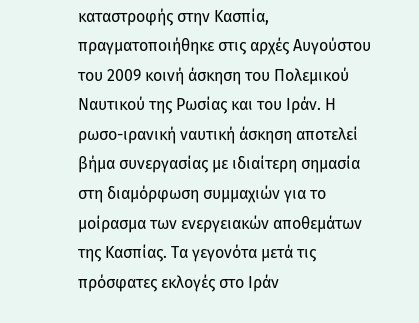καταστροφής στην Κασπία, πραγματοποιήθηκε στις αρχές Αυγούστου του 2009 κοινή άσκηση του Πολεμικού Ναυτικού της Ρωσίας και του Ιράν. Η ρωσο-ιρανική ναυτική άσκηση αποτελεί βήμα συνεργασίας με ιδιαίτερη σημασία στη διαμόρφωση συμμαχιών για το μοίρασμα των ενεργειακών αποθεμάτων της Κασπίας. Τα γεγονότα μετά τις πρόσφατες εκλογές στο Ιράν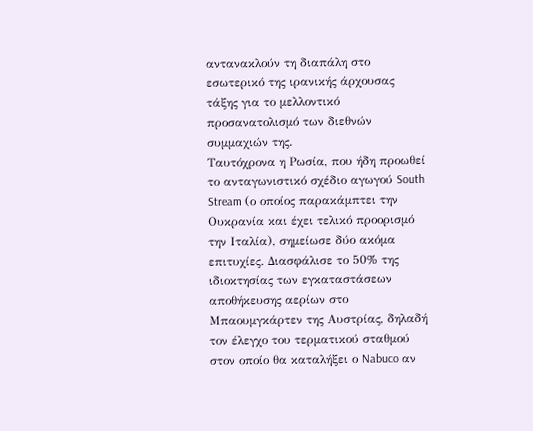αντανακλούν τη διαπάλη στο εσωτερικό της ιρανικής άρχουσας τάξης για το μελλοντικό προσανατολισμό των διεθνών συμμαχιών της.
Ταυτόχρονα η Ρωσία, που ήδη προωθεί το ανταγωνιστικό σχέδιο αγωγού South Stream (ο οποίος παρακάμπτει την Ουκρανία και έχει τελικό προορισμό την Ιταλία), σημείωσε δύο ακόμα επιτυχίες. Διασφάλισε το 50% της ιδιοκτησίας των εγκαταστάσεων αποθήκευσης αερίων στο Μπαουμγκάρτεν της Αυστρίας, δηλαδή τον έλεγχο του τερματικού σταθμού στον οποίο θα καταλήξει ο Nabuco αν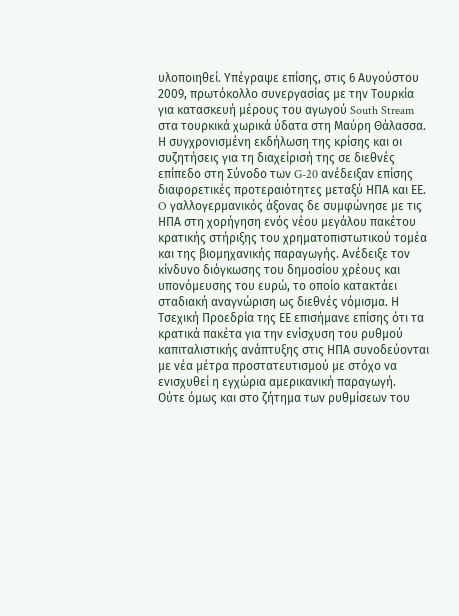υλοποιηθεί. Υπέγραψε επίσης, στις 6 Αυγούστου 2009, πρωτόκολλο συνεργασίας με την Τουρκία για κατασκευή μέρους του αγωγού South Stream στα τουρκικά χωρικά ύδατα στη Μαύρη Θάλασσα.
Η συγχρονισμένη εκδήλωση της κρίσης και οι συζητήσεις για τη διαχείρισή της σε διεθνές επίπεδο στη Σύνοδο των G-20 ανέδειξαν επίσης διαφορετικές προτεραιότητες μεταξύ ΗΠΑ και ΕΕ. O γαλλογερμανικός άξονας δε συμφώνησε με τις ΗΠΑ στη χορήγηση ενός νέου μεγάλου πακέτου κρατικής στήριξης του χρηματοπιστωτικού τομέα και της βιομηχανικής παραγωγής. Ανέδειξε τον κίνδυνο διόγκωσης του δημοσίου χρέους και υπονόμευσης του ευρώ, το οποίο κατακτάει σταδιακή αναγνώριση ως διεθνές νόμισμα. Η Τσεχική Προεδρία της ΕΕ επισήμανε επίσης ότι τα κρατικά πακέτα για την ενίσχυση του ρυθμού καπιταλιστικής ανάπτυξης στις ΗΠΑ συνοδεύονται με νέα μέτρα προστατευτισμού με στόχο να ενισχυθεί η εγχώρια αμερικανική παραγωγή.
Ούτε όμως και στο ζήτημα των ρυθμίσεων του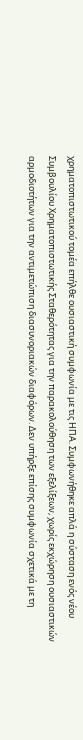χρηματοπιστωτικού τομέα επήλθε ουσιαστική συμφωνία με τις ΗΠΑ. Συμφωνήθηκε απλά η σύσταση ενός νέου Συμβουλίου Χρηματοπιστωτικής Σταθερότητας για την παρακολούθηση των εξελίξεων, χωρίς εκχώρηση ουσιαστικών αρμοδιοτήτων για την αντιμετώπιση διασυνοριακών διαφόρων. Δεν υπήρξε επίσης συμφωνία σχετικά με τη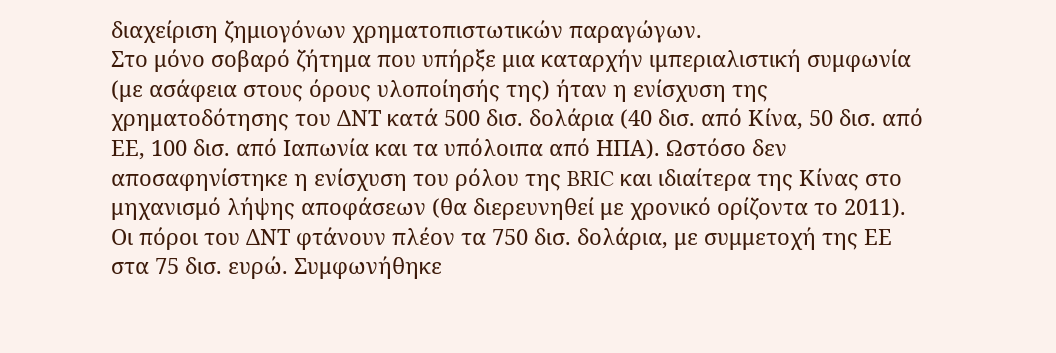διαχείριση ζημιογόνων χρηματοπιστωτικών παραγώγων.
Στο μόνο σοβαρό ζήτημα που υπήρξε μια καταρχήν ιμπεριαλιστική συμφωνία (με ασάφεια στους όρους υλοποίησής της) ήταν η ενίσχυση της χρηματοδότησης του ΔΝΤ κατά 500 δισ. δολάρια (40 δισ. από Κίνα, 50 δισ. από ΕΕ, 100 δισ. από Ιαπωνία και τα υπόλοιπα από ΗΠΑ). Ωστόσο δεν αποσαφηνίστηκε η ενίσχυση του ρόλου της BRIC και ιδιαίτερα της Κίνας στο μηχανισμό λήψης αποφάσεων (θα διερευνηθεί με χρονικό ορίζοντα το 2011). Οι πόροι του ΔΝΤ φτάνουν πλέον τα 750 δισ. δολάρια, με συμμετοχή της ΕΕ στα 75 δισ. ευρώ. Συμφωνήθηκε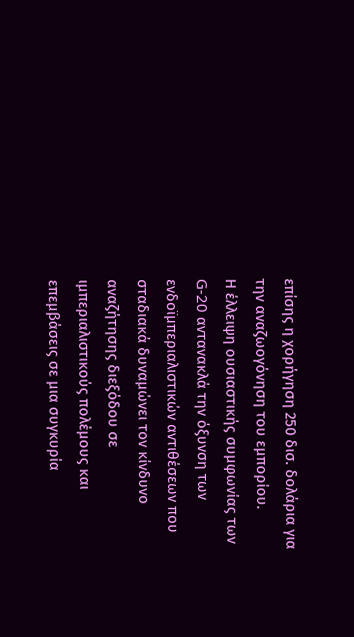επίσης η χορήγηση 250 δισ. δολάρια για την αναζωογόνηση του εμπορίου.
Η έλλειψη ουσιαστικής συμφωνίας των G-20 αντανακλά την όξυνση των ενδοϊμπεριαλιστικών αντιθέσεων που σταδιακά δυναμώνει τον κίνδυνο αναζήτησης διεξόδου σε ιμπεριαλιστικούς πολέμους και επεμβάσεις σε μια συγκυρία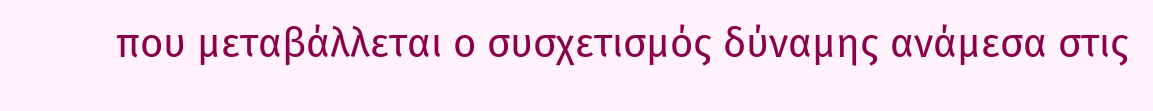που μεταβάλλεται ο συσχετισμός δύναμης ανάμεσα στις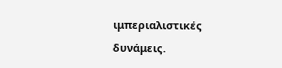ιμπεριαλιστικές δυνάμεις.